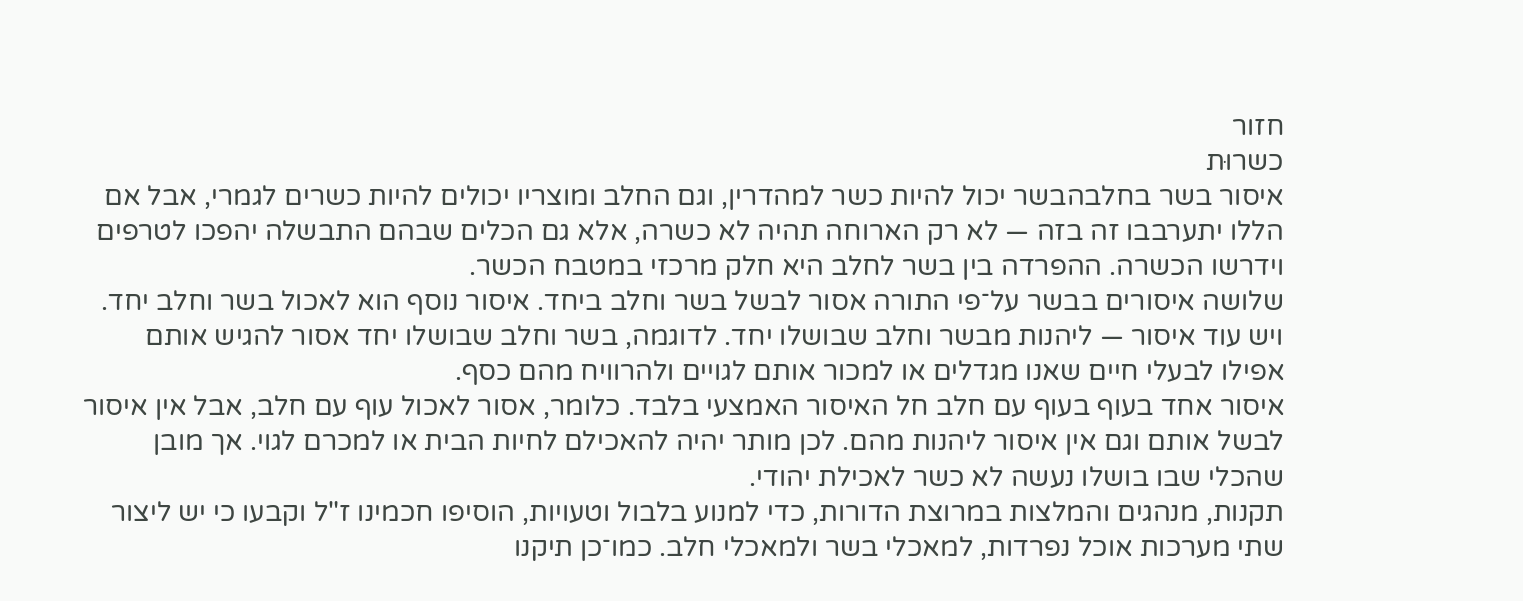חזור
כשרוּת
איסור בשר בחלבהבשר יכול להיות כשר למהדרין, וגם החלב ומוצריו יכולים להיות כשרים לגמרי, אבל אם הללו יתערבבו זה בזה — לא רק הארוחה תהיה לא כשרה, אלא גם הכלים שבהם התבשלה יהפכו לטרפים וידרשו הכשרה. ההפרדה בין בשר לחלב היא חלק מרכזי במטבח הכשר.
שלושה איסורים בבשר על־פי התורה אסור לבשל בשר וחלב ביחד. איסור נוסף הוא לאכול בשר וחלב יחד. ויש עוד איסור — ליהנות מבשר וחלב שבושלו יחד. לדוגמה, בשר וחלב שבושלו יחד אסור להגיש אותם אפילו לבעלי חיים שאנו מגדלים או למכור אותם לגויים ולהרוויח מהם כסף.
איסור אחד בעוף בעוף עם חלב חל האיסור האמצעי בלבד. כלומר, אסור לאכול עוף עם חלב, אבל אין איסור לבשל אותם וגם אין איסור ליהנות מהם. לכן מותר יהיה להאכילם לחיות הבית או למכרם לגוי. אך מובן שהכלי שבו בושלו נעשה לא כשר לאכילת יהודי.
תקנות, מנהגים והמלצות במרוצת הדורות, כדי למנוע בלבול וטעויות, הוסיפו חכמינו ז"ל וקבעו כי יש ליצור שתי מערכות אוכל נפרדות, למאכלי בשר ולמאכלי חלב. כמו־כן תיקנו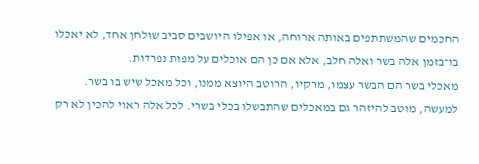החכמים שהמשתתפים באותה ארוחה, או אפילו היושבים סביב שולחן אחד, לא יאכלו בו־בזמן אלה בשר ואלה חלב, אלא אם כן הם אוכלים על מפות נפרדות.
מאכלי בשר הם הבשר עצמו, מרקיו, הרוטב היוצא ממנו, וכל מאכל שיש בו בשר. למעשה, מוטב להיזהר גם במאכלים שהתבשלו בכלי בשרי. לכל אלה ראוי להכין לא רק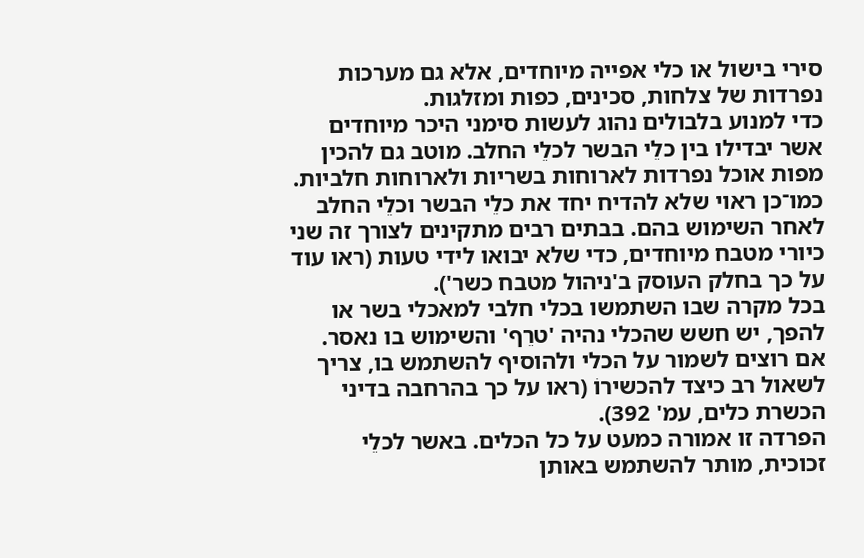סירי בישול או כלי אפייה מיוחדים, אלא גם מערכות נפרדות של צלחות, סכינים, כפות ומזלגות.
כדי למנוע בלבולים נהוג לעשות סימני היכר מיוחדים אשר יבדילו בין כלֵי הבשר לכלֵי החלב. מוטב גם להכין מפות אוכל נפרדות לארוחות בשריות ולארוחות חלביות.
כמו־כן ראוי שלא להדיח יחד את כלֵי הבשר וכלֵי החלב לאחר השימוש בהם. בבתים רבים מתקינים לצורך זה שני כיורי מטבח מיוחדים, כדי שלא יבואו לידי טעות (ראו עוד על כך בחלק העוסק ב'ניהול מטבח כשר').
בכל מקרה שבו השתמשו בכלי חלבי למאכלי בשר או להפך, יש חשש שהכלי נהיה 'טרֵף' והשימוש בו נאסר. אם רוצים לשמור על הכלי ולהוסיף להשתמש בו, צריך לשאול רב כיצד להכשירוֹ (ראו על כך בהרחבה בדיני הכשרת כלים, עמ' 392).
הפרדה זו אמורה כמעט על כל הכלים. באשר לכלֵי זכוכית, מותר להשתמש באותן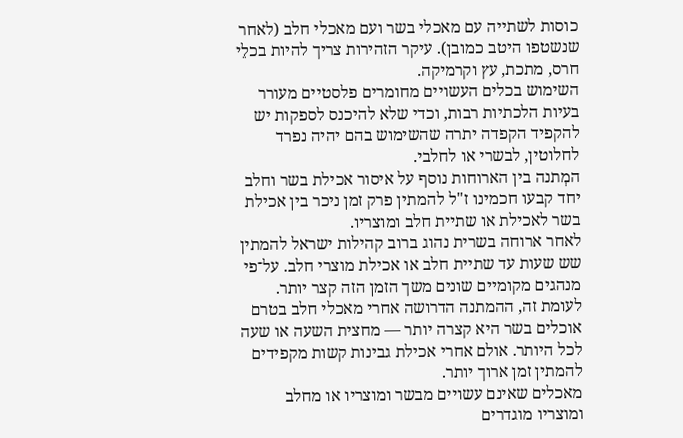כוסות לשתייה עם מאכלי בשר ועם מאכלי חלב (לאחר שנשטפו היטב כמובן). עיקר הזהירות צריך להיות בכלֵי חרס, מתכת, עץ וקרמיקה.
השימוש בכלים העשויים מחומרים פלסטיים מעורר בעיות הלכתיות רבות, וכדי שלא להיכנס לספקות יש להקפיד הקפדה יתרה שהשימוש בהם יהיה נפרד לחלוטין, לבשרי או לחלבי.
המְתנה בין הארוחות נוסף על איסור אכילת בשר וחלב יחד קבעו חכמינו ז"ל להמתין פרק זמן ניכר בין אכילת בשר לאכילת או שתיית חלב ומוצריו.
לאחר ארוחה בשרית נהוג ברוב קהילות ישראל להמתין שש שעות עד שתיית חלב או אכילת מוצרי חלב. על־פי מנהגים מקומיים שונים משך הזמן הזה קצר יותר.
לעומת זה, ההמתנה הדרושה אחרי מאכלי חלב בטרם אוכלים בשר היא קצרה יותר — מחצית השעה או שעה לכל היותר. אולם אחרי אכילת גבינות קשות מקפידים להמתין זמן ארוך יותר.
מאכלים שאינם עשויים מבשר ומוצריו או מחלב ומוצריו מוגדרים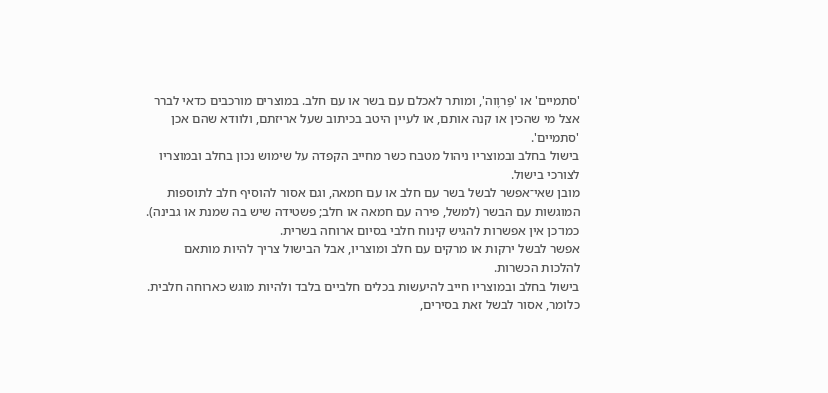'סתמיים' או 'פַּרוֶוה', ומותר לאכלם עם בשר או עם חלב. במוצרים מורכבים כדאי לברר אצל מי שהכין או קנה אותם, או לעיין היטב בכיתוב שעל אריזתם, ולוודא שהם אכן 'סתמיים'.
בישול בחלב ובמוצריו ניהול מטבח כשר מחייב הקפדה על שימוש נכון בחלב ובמוצריו לצורכי בישול.
מובן שאי־אפשר לבשל בשר עם חלב או עם חמאה, וגם אסור להוסיף חלב לתוספות המוגשות עם הבשר (למשל, פירה עם חמאה או חלב; פשטידה שיש בה שמנת או גבינה). כמו־כן אין אפשרות להגיש קינוח חלבי בסיום ארוחה בשרית.
אפשר לבשל ירקות או מרקים עם חלב ומוצריו, אבל הבישול צריך להיות מותאם להלכות הכשרות.
בישול בחלב ובמוצריו חייב להיעשות בכלים חלביים בלבד ולהיות מוגש כארוחה חלבית. כלומר, אסור לבשל זאת בסירים,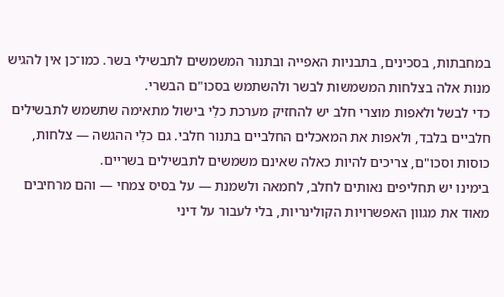במחבתות, בסכינים, בתבניות האפייה ובתנור המשמשים לתבשילי בשר. כמו־כן אין להגיש מנות אלה בצלחות המשמשות לבשר ולהשתמש בסכו"ם הבשרי.
כדי לבשל ולאפות מוצרי חלב יש להחזיק מערכת כלֵי בישול מתאימה שתשמש לתבשילים חלביים בלבד, ולאפות את המאכלים החלביים בתנור חלבי. גם כלֵי ההגשה — צלחות, כוסות וסכו"ם, צריכים להיות כאלה שאינם משמשים לתבשילים בשריים.
בימינו יש תחליפים נאותים לחלב, לחמאה ולשמנת — על בסיס צמחי — והם מרחיבים מאוד את מגוון האפשרויות הקולינריות, בלי לעבור על דיני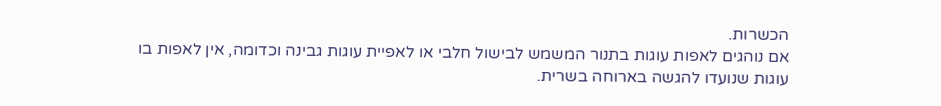הכשרות.
אם נוהגים לאפות עוגות בתנור המשמש לבישול חלבי או לאפיית עוגות גבינה וכדומה, אין לאפות בו עוגות שנועדו להגשה בארוחה בשרית.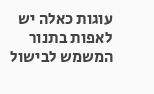עוגות כאלה יש לאפות בתנור המשמש לבישול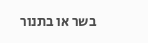בשר או בתנור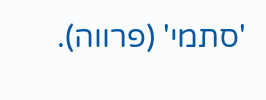'סתמי' (פרווה).